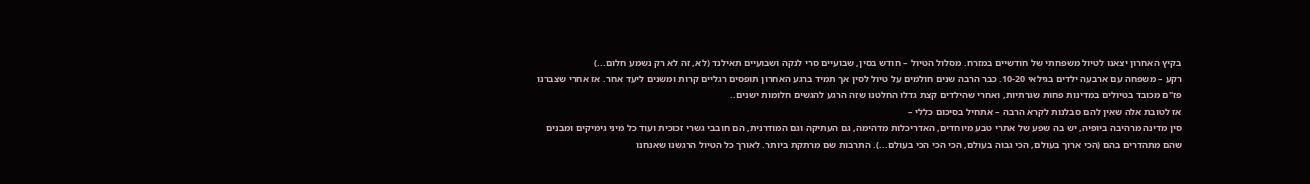בקיץ האחרון יצאנו לטיול משפחתי של חודשיים במזרח. מסלול הטיול – חודש בסין, שבועיים סרי לנקה ושבועיים תאילנד (לא, זה לא רק נשמע חלום...)
רקע – משפחה עם ארבעה ילדים בגילאי 10-20. כבר הרבה שנים חולמים על טיול לסין אך תמיד ברגע האחרון תופסים רגליים קרות ומשנים ליעד אחר. אז אחרי שצברנו פז"ם מכובד בטיולים במדינות פחות שגרתיות, ואחרי שהילדים קצת גדלו החלטנו שזה הרגע להגשים חלומות ישנים..
אז לטובת אלה שאין להם סבלנות לקרא הרבה – אתחיל בסיכום כללי –
סין מדינה מרהיבה ביופיה, יש בה שפע של אתרי טבע מיוחדים, האדריכלות מדהימה, גם העתיקה וגם המודרנית, הם חובבי גשרי זכוכית ועוד כל מיני גימיקים ומבנים שהם מתהדרים בהם (הכי ארוך בעולם, הכי גבוה בעולם, הכי הכי הכי בעולם...). התרבות שם מרתקת ביותר. לאורך כל הטיול הרגשנו שאנחנו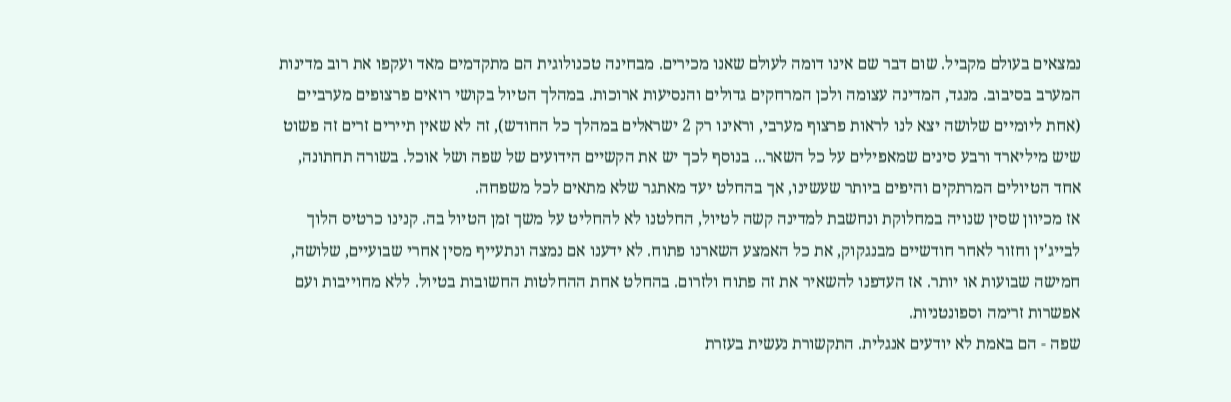נמצאים בעולם מקביל. שום דבר שם אינו דומה לעולם שאנו מכירים. מבחינה טכנולוגית הם מתקדמים מאד ועקפו את רוב מדינות המערב בסיבוב. מנגד, המדינה עצומה ולכן המרחקים גדולים והנסיעות ארוכות. במהלך הטיול בקושי רואים פרצופים מערביים (אחת ליומיים שלושה יצא לנו לראות פרצוף מערבי, וראינו רק 2 ישראלים במהלך כל החודש), זה לא שאין תיירים זרים זה פשוט שיש מיליארד ורבע סינים שמאפילים על כל השאר... בנוסף לכך יש את הקשיים הידועים של שפה ושל אוכל. בשורה תחתונה, אחד הטיולים המרתקים והיפים ביותר שעשינו, אך בהחלט יעד מאתגר שלא מתאים לכל משפחה.
אז מכיוון שסין שנויה במחלוקת ונחשבת למדינה קשה לטיול, החלטנו לא להחליט על משך זמן הטיול בה. קנינו כרטיס הלוך לבייג'ין וחזור לאחר חודשיים מבנגקוק, את כל האמצע השארנו פתוח. לא ידענו אם נמצה ונתעייף מסין אחרי שבועיים, שלושה, חמישה שבועות או יותר. אז העדפנו להשאיר את זה פתוח ולזרום. בהחלט אחת ההחלטות החשובות בטיול. ללא מחוייבות ועם אפשרות זרימה וספונטניות.
שפה - הם באמת לא יודעים אנגלית. התקשורת נעשית בעזרת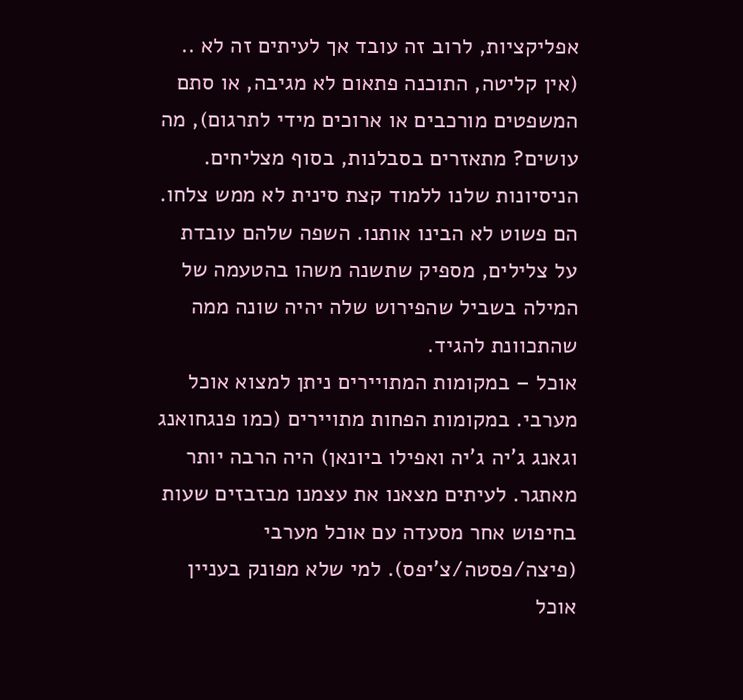אפליקציות, לרוב זה עובד אך לעיתים זה לא .. (אין קליטה, התוכנה פתאום לא מגיבה, או סתם המשפטים מורכבים או ארוכים מידי לתרגום), מה עושים? מתאזרים בסבלנות, בסוף מצליחים. הניסיונות שלנו ללמוד קצת סינית לא ממש צלחו. הם פשוט לא הבינו אותנו. השפה שלהם עובדת על צלילים, מספיק שתשנה משהו בהטעמה של המילה בשביל שהפירוש שלה יהיה שונה ממה שהתכוונת להגיד.
אוכל – במקומות המתויירים ניתן למצוא אוכל מערבי. במקומות הפחות מתויירים (כמו פנגחואנג וגאנג ג'יה ג'יה ואפילו ביונאן) היה הרבה יותר מאתגר. לעיתים מצאנו את עצמנו מבזבזים שעות בחיפוש אחר מסעדה עם אוכל מערבי (פיצה/פסטה/צ'יפס). למי שלא מפונק בעניין אוכל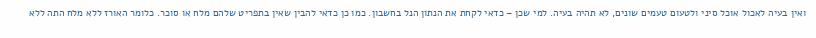ואין בעיה לאכול אוכל סיני ולטעום טעמים שונים, לא תהיה בעיה. למי שכן – כדאי לקחת את הנתון הנל בחשבון. כמו כן כדאי להבין שאין בתפריט שלהם מלח או סוכר. כלומר האורז ללא מלח התה ללא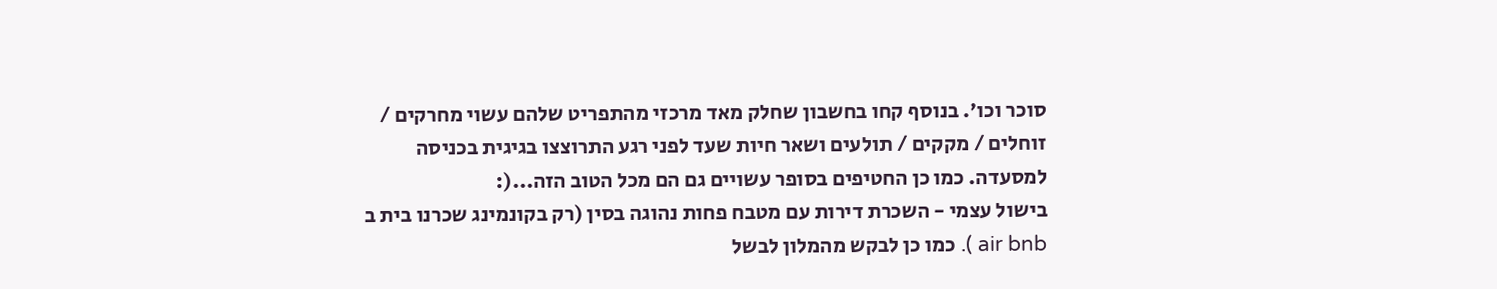סוכר וכו'. בנוסף קחו בחשבון שחלק מאד מרכזי מהתפריט שלהם עשוי מחרקים / זוחלים / מקקים / תולעים ושאר חיות שעד לפני רגע התרוצצו בגיגית בכניסה למסעדה. כמו כן החטיפים בסופר עשויים גם הם מכל הטוב הזה...(:
בישול עצמי - השכרת דירות עם מטבח פחות נהוגה בסין (רק בקונמינג שכרנו בית ב air bnb ). כמו כן לבקש מהמלון לבשל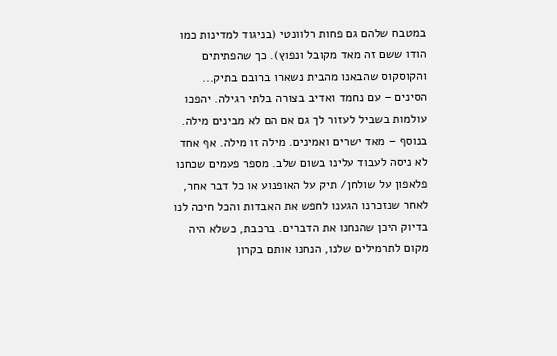במטבח שלהם גם פחות רלוונטי (בניגוד למדינות כמו הודו ששם זה מאד מקובל ונפוץ). כך שהפתיתים והקוסקוס שהבאנו מהבית נשארו ברובם בתיק...
הסינים – עם נחמד ואדיב בצורה בלתי רגילה. יהפכו עולמות בשביל לעזור לך גם אם הם לא מבינים מילה. בנוסף – מאד ישרים ואמינים. מילה זו מילה. אף אחד לא ניסה לעבוד עלינו בשום שלב. מספר פעמים שכחנו פלאפון על שולחן/ תיק על האופנוע או כל דבר אחר, לאחר שנזכרנו הגענו לחפש את האבדות והכל חיכה לנו בדיוק היכן שהנחנו את הדברים. ברכבת, כשלא היה מקום לתרמילים שלנו, הנחנו אותם בקרון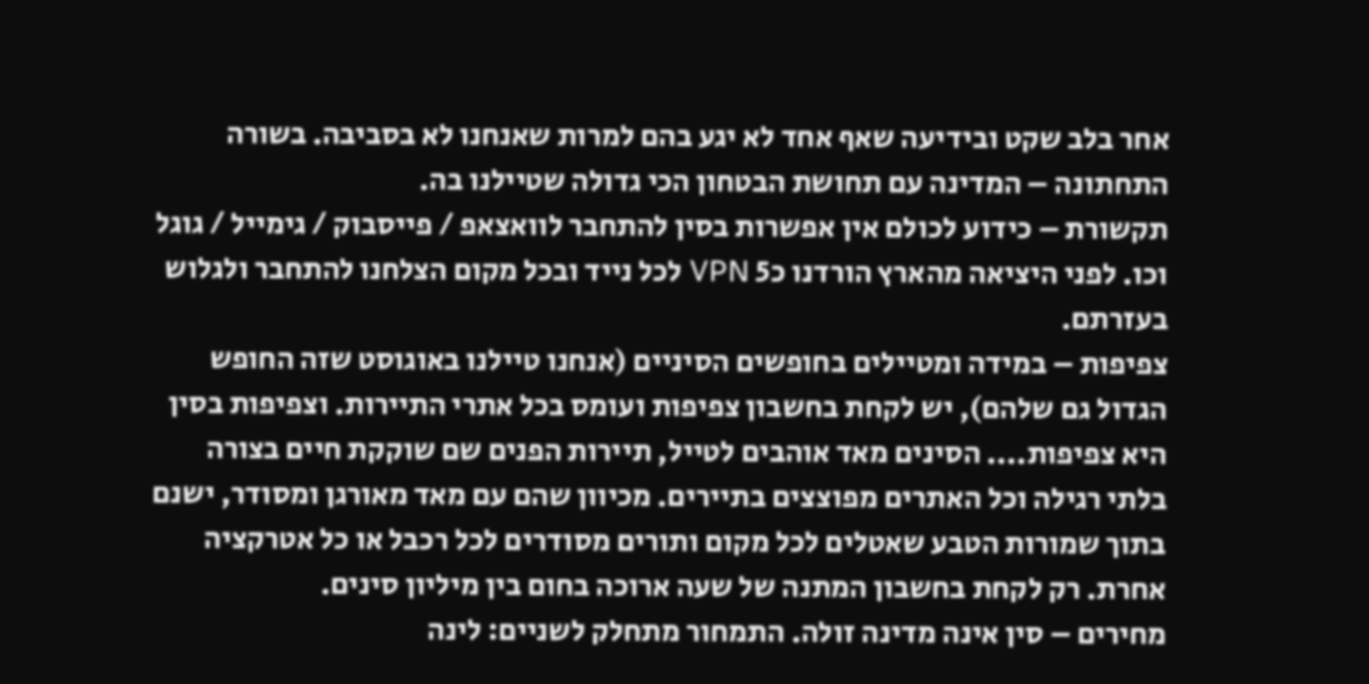אחר בלב שקט ובידיעה שאף אחד לא יגע בהם למרות שאנחנו לא בסביבה. בשורה התחתונה – המדינה עם תחושת הבטחון הכי גדולה שטיילנו בה.
תקשורת – כידוע לכולם אין אפשרות בסין להתחבר לוואצאפ / פייסבוק / גימייל / גוגל וכו. לפני היציאה מהארץ הורדנו כ5 VPN לכל נייד ובכל מקום הצלחנו להתחבר ולגלוש בעזרתם.
צפיפות – במידה ומטיילים בחופשים הסיניים (אנחנו טיילנו באוגוסט שזה החופש הגדול גם שלהם), יש לקחת בחשבון צפיפות ועומס בכל אתרי התיירות. וצפיפות בסין היא צפיפות.... הסינים מאד אוהבים לטייל, תיירות הפנים שם שוקקת חיים בצורה בלתי רגילה וכל האתרים מפוצצים בתיירים. מכיוון שהם עם מאד מאורגן ומסודר, ישנם בתוך שמורות הטבע שאטלים לכל מקום ותורים מסודרים לכל רכבל או כל אטרקציה אחרת. רק לקחת בחשבון המתנה של שעה ארוכה בחום בין מיליון סינים.
מחירים – סין אינה מדינה זולה. התמחור מתחלק לשניים: לינה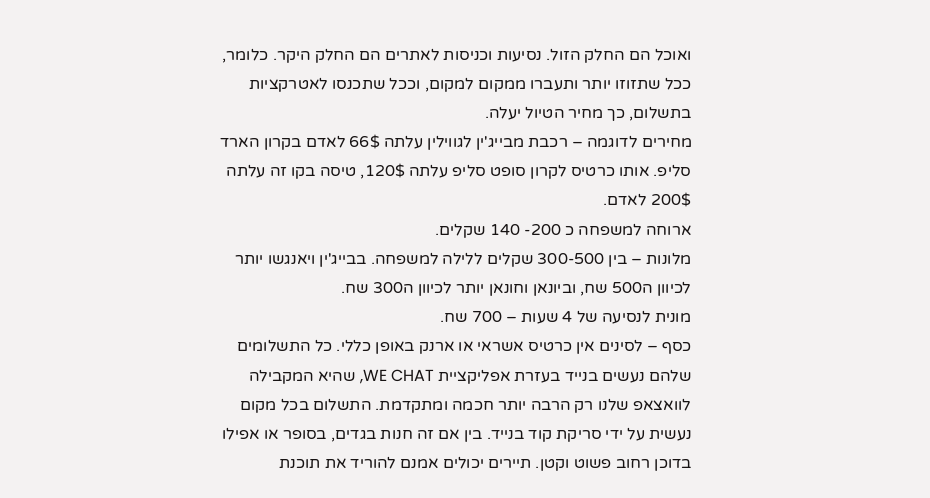ואוכל הם החלק הזול. נסיעות וכניסות לאתרים הם החלק היקר. כלומר, ככל שתזוזו יותר ותעברו ממקום למקום, וככל שתכנסו לאטרקציות בתשלום, כך מחיר הטיול יעלה.
מחירים לדוגמה – רכבת מבייג'ין לגווילין עלתה 66$ לאדם בקרון הארד סליפ. אותו כרטיס לקרון סופט סליפ עלתה 120$, טיסה בקו זה עלתה 200$ לאדם.
ארוחה למשפחה כ 200- 140 שקלים.
מלונות – בין 300-500 שקלים ללילה למשפחה. בבייג'ין ויאנגשו יותר לכיוון ה500 שח, וביונאן וחונאן יותר לכיוון ה300 שח.
מונית לנסיעה של 4 שעות – 700 שח.
כסף – לסינים אין כרטיס אשראי או ארנק באופן כללי. כל התשלומים שלהם נעשים בנייד בעזרת אפליקציית WE CHAT, שהיא המקבילה לוואצאפ שלנו רק הרבה יותר חכמה ומתקדמת. התשלום בכל מקום נעשית על ידי סריקת קוד בנייד. בין אם זה חנות בגדים, בסופר או אפילו בדוכן רחוב פשוט וקטן. תיירים יכולים אמנם להוריד את תוכנת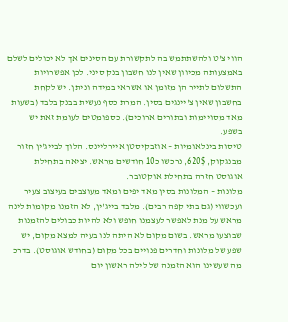הווי צ'ט ולהשתתמש בה לתקשורת עם הסינים אך לא יכולים לשלם באמצעותה מכיוון שאין לנו חשבון בנק סיני. לכן אפשרויות התשלום לתייר הן מזומן או אשראי במידה וניתן. יש לקחת בחשבון שאין צ'יינגים בסין. המרת כסף נעשית בבנק בלבד (בשעות מאד מסויימות ובתורים ארוכים). כספומטים לעומת זאת יש בשפע.
טיסות בינלאומיות – אוזבקיסטן איירליינס. הלוך לבייג'ין חזור מבנגקוק, 620$, נרכשו כ10 חודשים מראש. יציאה בתחילת אוגוסט חזרה בתחילת אוקטובר.
מלונות – המלונות בסין מאד יפים ומאד מעוצבים בעיצוב צעיר ועכשווי (גם בתי קפה רבים). מלבד בייג'ין, לא הזמנו מקומות לינה מראש על מנת לאפשר לעצמנו חופש ולא להיות כבולים להזמנות שבוצעו מראש. בשום מקום לא היתה לנו בעיה למצא מקום, יש שפע של מלונות וחדרים פנויים בכל מקום (בחודש אוגוסט). בדרכ מה שעשינו הוא הזמנה של לילה ראשון יום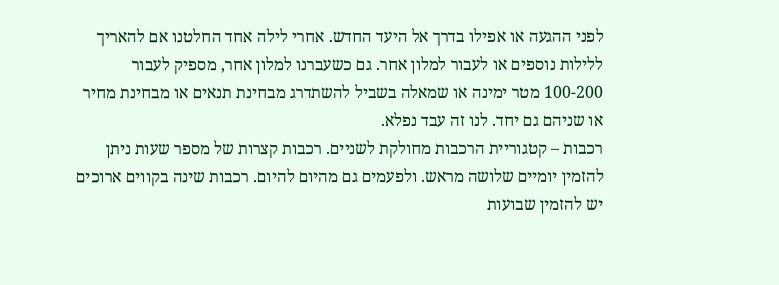לפני ההגעה או אפילו בדרך אל היעד החדש. אחרי לילה אחד החלטנו אם להאריך ללילות נוספים או לעבור למלון אחר. גם כשעברנו למלון אחר, מספיק לעבור 100-200 מטר ימינה או שמאלה בשביל להשתדרג מבחינת תנאים או מבחינת מחיר או שניהם גם יחד. לנו זה עבד נפלא.
רכבות – קטגוריית הרכבות מחולקת לשניים. רכבות קצרות של מספר שעות ניתן להזמין יומיים שלושה מראש. ולפעמים גם מהיום להיום. רכבות שינה בקווים ארוכים יש להזמין שבועות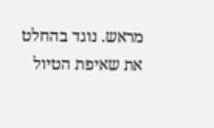מראש. נוגד בהחלט את שאיפת הטיול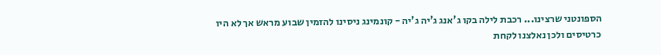הספונטני שרצינו... רכבת לילה בקו ג'אנג ג'יה ג'יה - קונמינג ניסינו להזמין שבוע מראש אך לא היו כרטיסים ולכן נאלצנו לקחת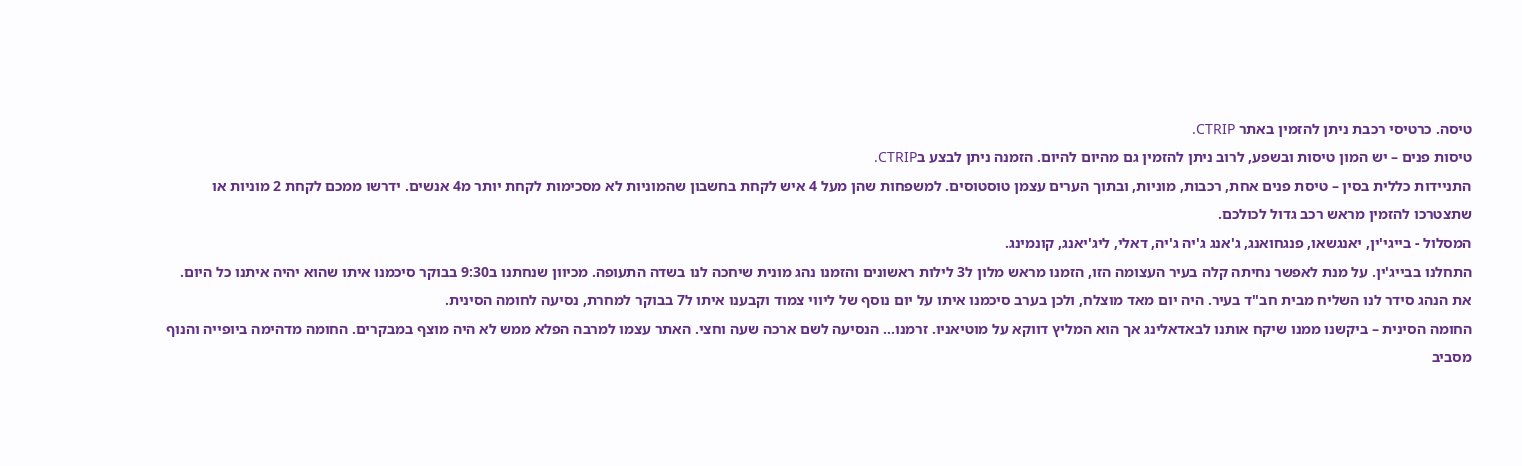טיסה. כרטיסי רכבת ניתן להזמין באתר CTRIP.
טיסות פנים – יש המון טיסות ובשפע, לרוב ניתן להזמין גם מהיום להיום. הזמנה ניתן לבצע בCTRIP.
התניידות כללית בסין – טיסת פנים אחת, רכבות, מוניות, ובתוך הערים עצמן טוסטוסים. למשפחות שהן מעל 4 איש לקחת בחשבון שהמוניות לא מסכימות לקחת יותר מ4 אנשים. ידרשו ממכם לקחת 2 מוניות או שתצטרכו להזמין מראש רכב גדול לכולכם.
המסלול - בייגי'ין, יאנגשאו, פנגחואנג, ג'אנג ג'יה ג'יה, דאלי, ליג'יאנג, קונמינג.
התחלנו בבייג'ין. על מנת לאפשר נחיתה קלה בעיר העצומה הזו, הזמנו מראש מלון ל3 לילות ראשונים והזמנו נהג מונית שיחכה לנו בשדה התעופה. מכיוון שנחתנו ב9:30 בבוקר סיכמנו איתו שהוא יהיה איתנו כל היום. את הנהג סידר לנו השליח מבית חב"ד בעיר. היה יום מאד מוצלח, ולכן בערב סיכמנו איתו על יום נוסף של ליווי צמוד וקבענו איתו ל7 בבוקר למחרת, נסיעה לחומה הסינית.
החומה הסינית – ביקשנו ממנו שיקח אותנו לבאדאלינג אך הוא המליץ דווקא על מוטיאניו. זרמנו... הנסיעה לשם ארכה שעה וחצי. האתר עצמו למרבה הפלא ממש לא היה מוצף במבקרים. החומה מדהימה ביופייה והנוף מסביב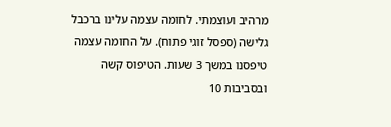מרהיב ועוצמתי. לחומה עצמה עלינו ברכבל גלישה (ספסל זוגי פתוח). על החומה עצמה טיפסנו במשך 3 שעות. הטיפוס קשה ובסביבות 10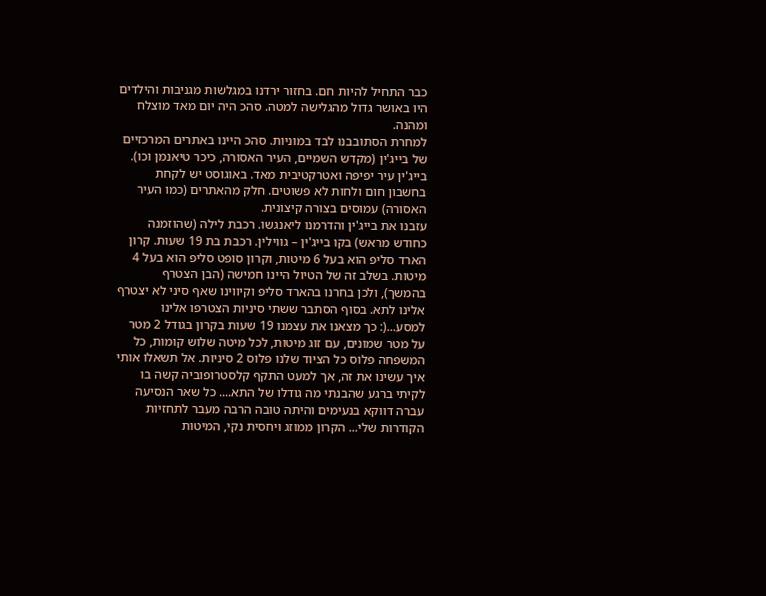כבר התחיל להיות חם. בחזור ירדנו במגלשות מגניבות והילדים היו באושר גדול מהגלישה למטה. סהכ היה יום מאד מוצלח ומהנה.
למחרת הסתובבנו לבד במוניות. סהכ היינו באתרים המרכזיים של בייג'ין (מקדש השמיים, העיר האסורה, כיכר טיאנמן וכו). בייג'ין עיר יפיפה ואטרקטיבית מאד. באוגוסט יש לקחת בחשבון חום ולחות לא פשוטים. חלק מהאתרים (כמו העיר האסורה) עמוסים בצורה קיצונית.
עזבנו את בייג'ין והדרמנו ליאנגשו. רכבת לילה (שהוזמנה כחודש מראש) בקו בייג'ין – גווילין. רכבת בת 19 שעות. קרון הארד סליפ הוא בעל 6 מיטות, וקרון סופט סליפ הוא בעל 4 מיטות. בשלב זה של הטיול היינו חמישה (הבן הצטרף בהמשך), ולכן בחרנו בהארד סליפ וקיווינו שאף סיני לא יצטרף אלינו לתא. בסוף הסתבר ששתי סיניות הצטרפו אלינו למסע...(: כך מצאנו את עצמנו 19 שעות בקרון בגודל 2 מטר על מטר שמונים, עם זוג מיטות, לכל מיטה שלוש קומות, כל המשפחה פלוס כל הציוד שלנו פלוס 2 סיניות. אל תשאלו אותי איך עשינו את זה, אך למעט התקף קלסטרופוביה קשה בו לקיתי ברגע שהבנתי מה גודלו של התא.... כל שאר הנסיעה עברה דווקא בנעימים והיתה טובה הרבה מעבר לתחזיות הקודרות שלי... הקרון ממוזג ויחסית נקי, המיטות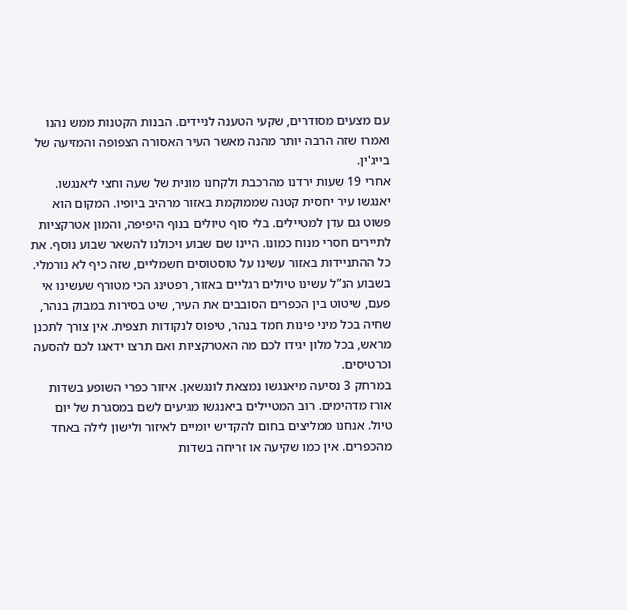עם מצעים מסודרים, שקעי הטענה לניידים. הבנות הקטנות ממש נהנו ואמרו שזה הרבה יותר מהנה מאשר העיר האסורה הצפופה והמזיעה של בייג'ין.
אחרי 19 שעות ירדנו מהרכבת ולקחנו מונית של שעה וחצי ליאנגשו. יאנגשו עיר יחסית קטנה שממוקמת באזור מרהיב ביופיו. המקום הוא פשוט גם עדן למטיילים. בלי סוף טיולים בנוף היפיפה, והמון אטרקציות לתיירים חסרי מנוח כמונו. היינו שם שבוע ויכולנו להשאר שבוע נוסף. את כל ההתניידות באזור עשינו על טוסטוסים חשמליים, שזה כיף לא נורמלי. בשבוע הנ”ל עשינו טיולים רגליים באזור, רפטינג הכי מטורף שעשינו אי פעם, שיטוט בין הכפרים הסובבים את העיר, שיט בסירות במבוק בנהר, שחיה בכל מיני פינות חמד בנהר, טיפוס לנקודות תצפית. אין צורך לתכנן מראש, בכל מלון יגידו לכם מה האטרקציות ואם תרצו ידאגו לכם להסעה וכרטיסים.
במרחק 3 נסיעה מיאנגשו נמצאת לונגשאן. איזור כפרי השופע בשדות אורז מדהימים. רוב המטיילים ביאנגשו מגיעים לשם במסגרת של יום טיול. אנחנו ממליצים בחום להקדיש יומיים לאיזור ולישון לילה באחד מהכפרים. אין כמו שקיעה או זריחה בשדות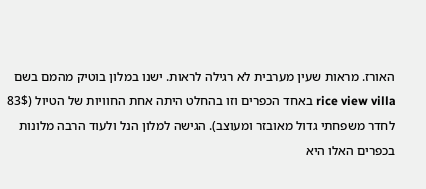האורז. מראות שעין מערבית לא רגילה לראות. ישנו במלון בוטיק מהמם בשם rice view villa באחד הכפרים וזו בהחלט היתה אחת החוויות של הטיול (83$ לחדר משפחתי גדול מאובזר ומעוצב). הגישה למלון הנל ולעוד הרבה מלונות בכפרים האלו היא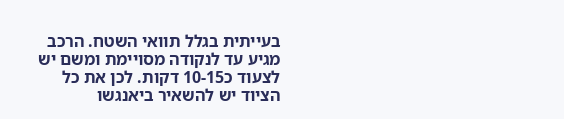בעייתית בגלל תוואי השטח. הרכב מגיע עד לנקודה מסויימת ומשם יש לצעוד כ10-15 דקות. לכן את כל הציוד יש להשאיר ביאנגשו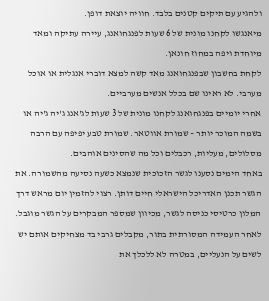ולהגיע עם תיקים קטנים בלבד. חוויה יוצאת דופן.
מיאנגשו לקחנו מונית של 6 שעות לפנגחואנג, עיירה עתיקה ומאד מיוחדת ויפה במחוז חונאן.
לקחת בחשבון שבפנגחואנג מאד קשה למצא דוברי אנגלית או אוכל מערבי. לא ראינו שם בכלל אנשים מערביים.
אחרי יומיים בפנגחואנג לקחנו מונית של 3 שעות לג'אנג ג'יה ג'יה או בשמה המוכר יותר – שמורת אווטאר. שמורת טבע יפיפה עם הרבה מסלולים, מעליות, רכבלים וכל מה שהסינים אוהבים.
באחד הימים נסענו לגשר הזכוכית שנמצא כשעה נסיעה מהשמורה. את הגשר תכנן האדריכל הישראלי חיים דותן. רצוי להזמין יום מראש דרך המלון כרטיסי כניסה לגשר, מכיוון שמספר המבקרים על הגשר מוגבל. לאחר העמידה המסורתית בתור, מקבלים גרבי בד מצחיקים אותם יש לשים על הנעליים, במטרה לא ללכלך את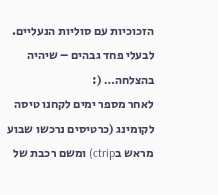הזכוכיות עם סוליות הנעליים. לבעלי פחד גבהים – שיהיה בהצלחה… (:
לאחר מספר ימים לקחנו טיסה לקומינג (כרטיסים נרכשו שבוע מראש בctrip) ומשם רכבת של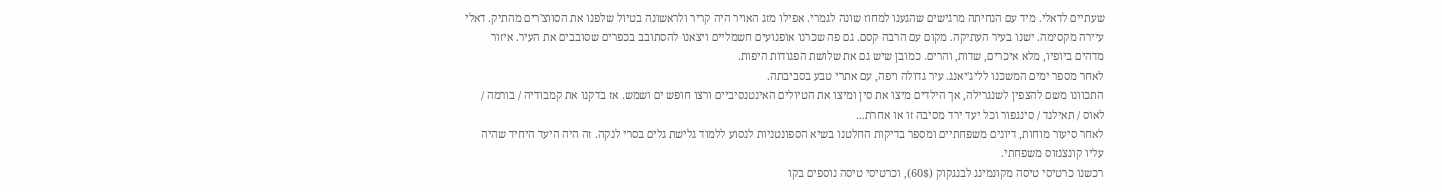שעתיים לדאלי. מיד עם הנחיתה מרגישים שהגענו למחוז שונה לגמרי. אפילו מזג האויר היה קריר ולראשונה בטיול שלפנו את הסווצ'רים מהתיק. דאלי עיירה מקסימה. ישנו בעיר העתיקה. מקום עם הרבה קסם. גם פה שכרנו אופנועים חשמליים ויצאנו להסתובב בכפרים שסובבים את העיר. איזור מדהים ביופיו, מלא איכרים, שדות, והרים. כמובן שיש גם את שלושת הפגודות היפות.
לאחר מספר ימים המשכנו לליג'יאנג. עיר גדולה ויפה, עם אתרי טבע בסביבתה.
התכוונו משם להצפין לשנגרילה, אך הילדים מיצו את סין ומיצו את הטיולים האינטנסיביים ורצו חופש ים ושמש. אז בדקנו את קמבודיה / בורמה / לאוס / תאילנד / סינגפור וכל יעד ירד מסיבה זו או אחרת...
לאחר סיעור מוחות, דיונים משפחתיים ומספר בדיקות החלטנו בשיא הספונטניות לנסוע ללמוד גלישת גלים בסרי לנקה. זה היה היעד היחיד שהיה עליו קונצנזוס משפחתי.
רכשנו כרטיסי טיסה מקונמינג לבנגקוק (60$), וכרטיסי טיסה נוספים בקו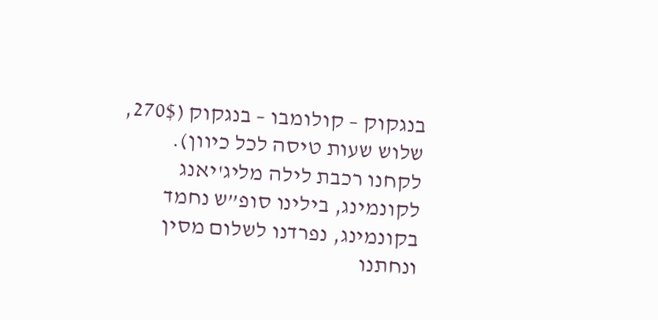בנגקוק – קולומבו – בנגקוק (270$, שלוש שעות טיסה לכל כיוון).
לקחנו רכבת לילה מליג'יאנג לקונמינג, בילינו סופ”ש נחמד בקונמינג, נפרדנו לשלום מסין ונחתנו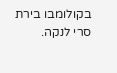בקולומבו בירת סרי לנקה.